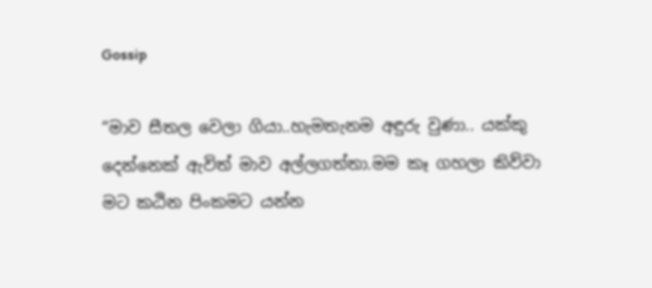Gossip

“මාව සීතල වෙලා ගියා..හැමතැනම අඳුරු වුණා.. යක්කු දෙන්නෙක් ඇවිත් මාව අල්ලගත්තා.මම කෑ ගහලා කිව්වා මට කඨින පිංකමට යන්න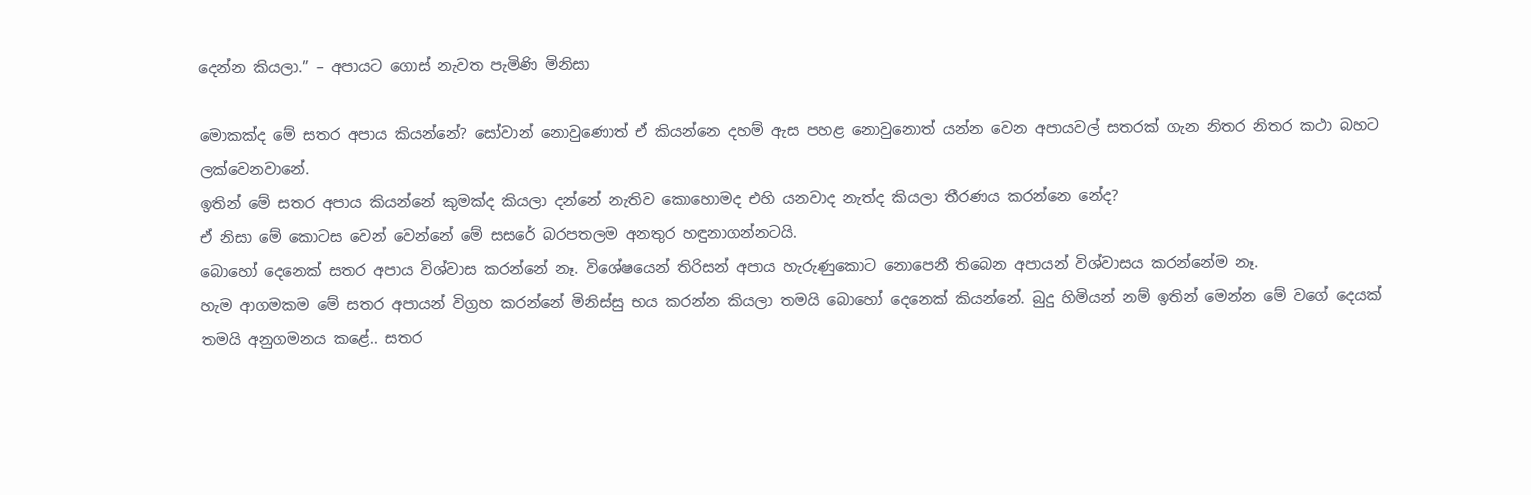දෙන්න කියලා.” – අපායට ගොස් නැවත පැමිණි මිනිසා

මොකක්ද මේ සතර අපාය කියන්නේ? සෝවාන් නොවුණොත් ඒ කියන්නෙ දහම් ඇස පහළ නොවුනොත් යන්න වෙන අපායවල් සතරක් ගැන නිතර නිතර කථා බහට ලක්වෙනවානේ.
ඉතින් මේ සතර අපාය කියන්නේ කුමක්ද කියලා දන්නේ නැතිව කොහොමද එහි යනවාද නැත්ද කියලා තීරණය කරන්නෙ නේද?
ඒ නිසා මේ කොටස වෙන් වෙන්නේ මේ සසරේ බරපතලම අනතුර හඳුනාගන්නටයි.
බොහෝ දෙනෙක් සතර අපාය විශ්වාස කරන්නේ නෑ. විශේෂයෙන් තිරිසන් අපාය හැරුණුකොට නොපෙනී තිබෙන අපායන් විශ්වාසය කරන්නේම නෑ.
හැම ආගමකම මේ සතර අපායන් විග්‍රහ කරන්නේ මිනිස්සු භය කරන්න කියලා තමයි බොහෝ දෙනෙක් කියන්නේ. බුදු හිමියන් නම් ඉතින් මෙන්න මේ වගේ දෙයක් තමයි අනුගමනය කළේ.. සතර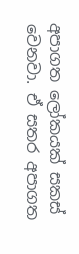අපාගත ලෝකයක් සකස් වෙනවා. ඒ සතර අපාගත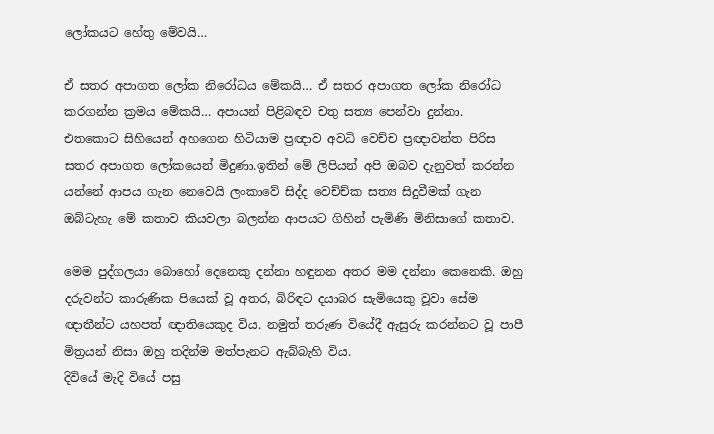ලෝකයට හේතු මේවයි…

ඒ සතර අපාගත ලෝක නිරෝධය මේකයි… ඒ සතර අපාගත ලෝක නිරෝධ කරගන්න ක්‍රමය මේකයි… අපායන් පිළිබඳව චතු සත්‍ය පෙන්වා දුන්නා. එතකොට සිහියෙන් අහගෙන හිටියාම ප්‍රඥාව අවධි වෙච්ච ප්‍රඥාවන්ත පිරිස සතර අපාගත ලෝකයෙන් මිදුණා.ඉතින් මේ ලිපියන් අපි ඔබව දැනුවත් කරන්න යන්නේ ආපය ගැන නෙවෙයි ලංකාවේ සිද්ද වෙච්ච්ක සත්‍ය සිදුවීමක් ගැන ඔබ්ටැහැ මේ කතාව කියවලා බලන්න ආපයට ගිහින් පැමිණි මිනිසාගේ කතාව.

මෙම පුද්ගලයා බොහෝ දෙනෙකු දන්නා හඳුනන අතර මම දන්නා කෙනෙකි. ඔහු දරුවන්ට කාරුණික පියෙක් වූ අතර, බිරිඳට දයාබර සැමියෙකු වූවා සේම ඥ‌ාතීන්ට යහපත් ඥාතියෙකුද විය. නමුත් තරුණ වියේදී ඇසුරු කරන්නට වූ පාපී මිත්‍රයන් නිසා ඔහු තදින්ම මත්පැනට ඇබ්බැහි විය.
දිවියේ මැදි වියේ පසු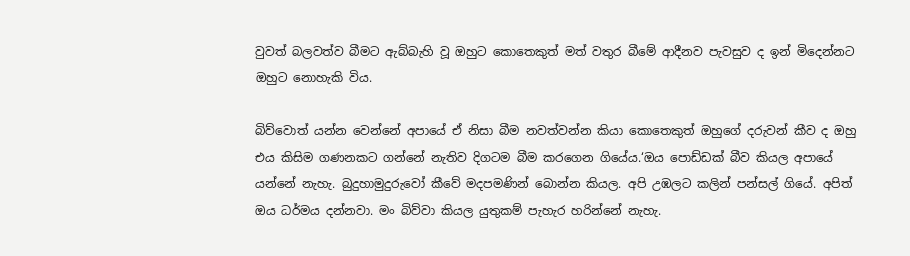වුවත් බලවත්ව බීමට ඇබ්බැහි වූ ඔහුට කොතෙකුත් මත් වතුර බීමේ ආදීනව පැවසුව ද ඉන් මිදෙන්නට ඔහුට නොහැකි විය.

බිව්වොත් යන්න වෙන්නේ අපායේ ඒ නිසා බීම නවත්වන්න කියා කොතෙකුත් ඔහුගේ දරුවන් කීව ද ඔහු එය කිසිම ගණනකට ගන්නේ නැතිව දිගටම බීම කරගෙන ගියේය.‘ඔය පොඩ්ඩක් බීව කියල අපායේ යන්නේ නැහැ. බුදුහාමුදුරුවෝ කීවේ මදපමණින් බොන්න කියල. අපි උඹලට කලින් පන්සල් ගියේ. අපිත් ඔය ධර්මය දන්නවා. මං බිව්වා කියල යුතුකම් පැහැර හරින්නේ නැහැ.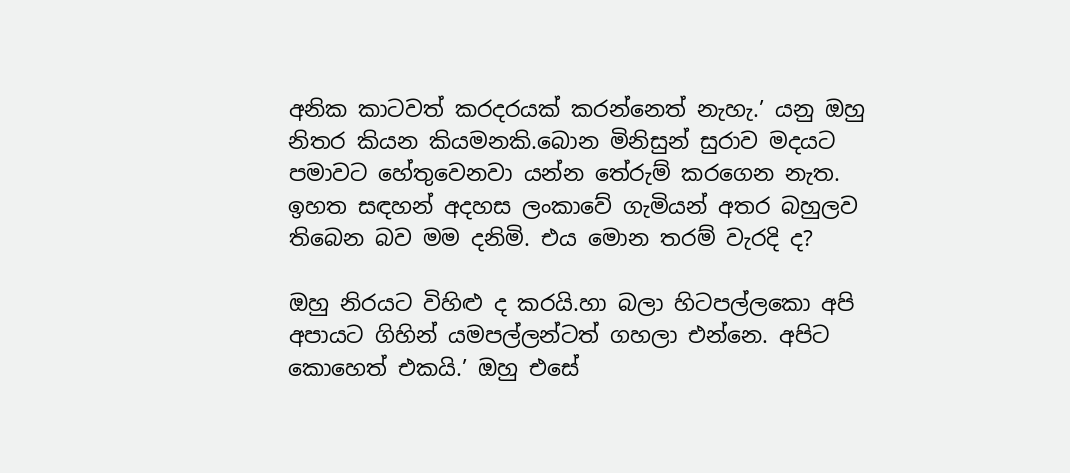අනික කාටවත් කරදරයක් කරන්නෙත් නැහැ.’ යනු ඔහු නිතර කියන කියමනකි.බොන මිනිසුන් සුරාව මදයට පමාවට හේතුවෙනවා යන්න තේරුම් කරගෙන නැත. ඉහත සඳහන් අදහස ලංකාවේ ගැමියන් අතර බහුලව තිබෙන බව මම දනිමි. එය මොන තරම් වැරදි ද?

ඔහු නිරයට විහිළු ද කරයි.හා බලා හිටපල්ලකො අපි අපායට ගිහින් යමපල්ලන්ටත් ගහලා එන්නෙ. අපිට කොහෙත් එකයි.’ ඔහු එසේ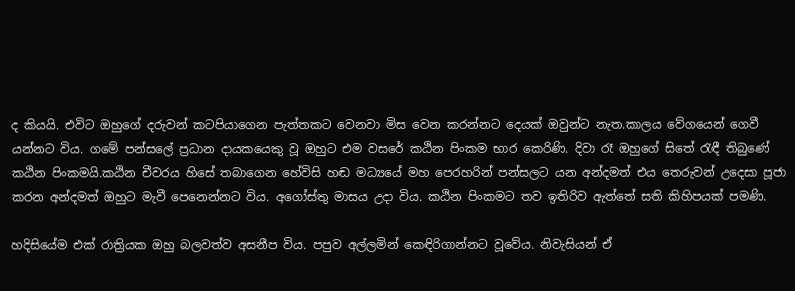ද කියයි. එවිට ඔහුගේ දරුවන් කටපියාගෙන පැත්තකට වෙනවා මිස වෙන කරන්නට දෙයක් ඔවුන්ට නැත.කාලය වේගයෙන් ගෙවී යන්නට විය. ගමේ පන්සලේ ප්‍රධාන ද‌ායකයෙකු වූ ඔහුට එම වසරේ කඨින පිංකම භාර කෙරිණි. දිවා රෑ ඔහුගේ සිතේ රැඳී තිබුණේ කඨින පිංකමයි.කඨින චීවරය හිසේ තබාගෙන හේවිසි හඬ මධ්‍යයේ මහ පෙරහරින් පන්සලට යන අන්දමත් එය තෙරුවන් උදෙසා පූජා කරන අන්දමත් ඔහුට මැවී පෙනෙන්නට විය. අගෝස්තු මාසය උද‌ා විය. කඨින පිංකමට තව ඉතිරිව ඇත්තේ සති කිහිපයක් පමණි.

හදිසියේම එක් රාත්‍රියක ඔහු බලවත්ව අසනීප විය. පපුව අල්ලමින් කෙඳිරිගාන්නට වූවේය. නිවැසියන් ඒ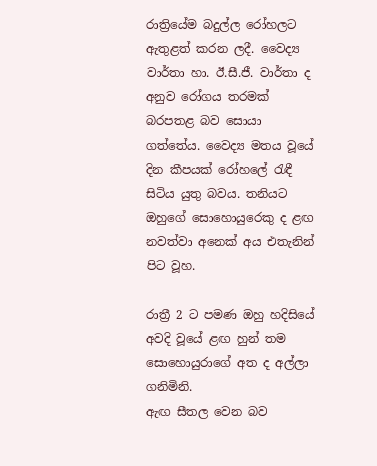රාත්‍රියේම බදුල්ල රෝහලට ඇතුළත් කරන ලදී. වෛද්‍ය වාර්තා හා. ඊ.සී.ජී. වාර්තා ද අනුව රෝගය තරමක් බරපතළ බව සොයා ගත්තේය. වෛද්‍ය මතය වූයේ දින කීපයක් රෝහලේ රැඳී සිටිය යුතු බවය. තනියට ඔහුගේ සොහොයුරෙකු ද ළඟ නවත්වා අනෙක් අය එතැනින් පිට වූහ.

රාත්‍රී 2 ට පමණ ඔහු හදිසියේ අවදි වූයේ ළඟ හුන් තම සොහොයුරාගේ අත ද අල්ලා ගනිමිනි.
ඇඟ සීතල වෙන බව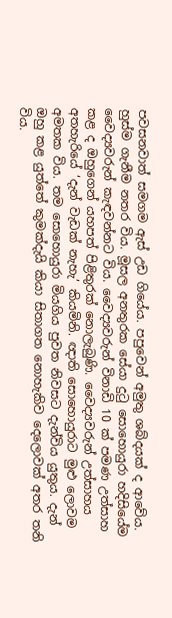පවසනවාත් සමගම ඇස් උඩ ගියේය. පපුවෙන් අමුතු ශබ්දයක් ද ආවේය. හුස්ම ගැනීම නතර විය. මූසල අනතුරක සේයා දුටු සොහොයුරා හදිසියේම වෛද්‍යවරුන් කැඳවන්නට විය. වෛද්‍යවරුන් විනාඩි 10 ක් පමණ උත්සාහ කළ ද ඔහුගෙන් යහපත් පිළිතුරක් නොලැබුණි. වෛද්‍යවරුන් උත්සාහය අතහැරියේ ‘දැන් වැඩක් නැහැ’ කියමිනි. ඥ‌ාති සොහොයුරාට මුළු ලොවම අමතක විය. තම සොහොයුරා මියගිය පුවත නිවසට දැන්විය යුතුය. දැන් ඔහු කළ යුත්තේ කුමක්දැයි කියා සිතාගත නොහැකිව දෙලොවක් අතර තනි විය.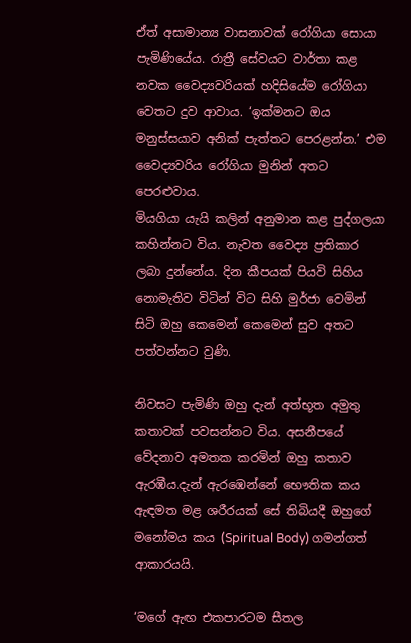ඒත් අසාමාන්‍ය වාසනාවක් රෝගියා සොයා පැමිණියේය. රාත්‍රී සේවයට වාර්තා කළ නවක වෛද්‍යවරියක් හදිසියේම රෝගියා වෙතට දුව ආවාය. ‘ඉක්මනට ඔය මනුස්සයාව අනික් පැත්තට පෙරළන්න.’ එම වෛද්‍යවරිය රෝගියා මුනින් අතට පෙරළුවාය.
මියගියා යැයි කලින් අනුමාන කළ පුද්ගලයා කහින්නට විය. නැවත වෛද්‍ය ප්‍රතිකාර ලබා දුන්නේය. දින කීපයක් පියවි සිහිය නොමැතිව විටින් විට සිහි මුර්ජා වෙමින් සිටි ඔහු කෙමෙන් කෙමෙන් සුව අතට පත්වන්නට වුණි.

නිවසට පැමිණි ඔහු දැන් අත්භූත අමුතු කතාවක් පවසන්නට විය. අසනීපයේ වේදනාව අමතක කරමින් ඔහු කතාව ඇරඹීය.දැන් ඇරඹෙන්නේ භෞතික කය ඇඳමත මළ ශරීරයක් සේ තිබියදී ඔහුගේ මනෝමය කය (Spiritual Body) ගමන්ගත් ආකාරයයි.

‘මගේ ඇඟ එකපාරටම සීතල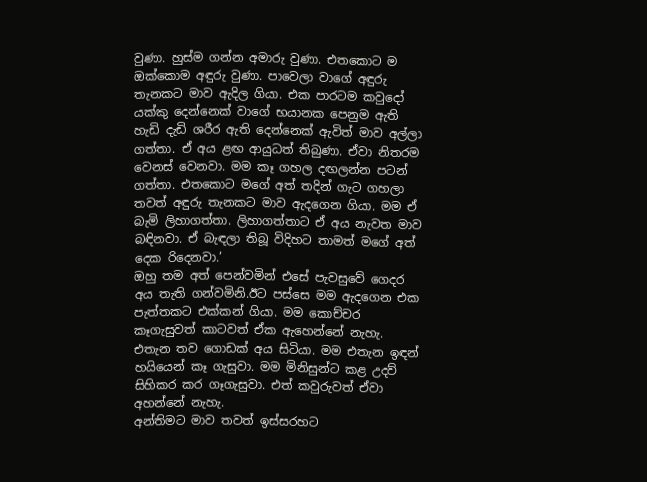වුණා. හුස්ම ගන්න අමාරු වුණා. එතකොට ම ඔක්කොම අඳුරු වුණා. පාවෙලා වාගේ අඳුරු තැනකට මාව ඇදිල ගියා. එක පාරටම කවුදෝ යක්කු දෙන්නෙක් වාගේ භයානක පෙනුම ඇති හැඩි දැඩි ශරීර ඇති දෙන්නෙක් ඇවිත් මාව අල්ලා ගත්තා. ඒ අය ළඟ ආයුධත් තිබුණා. ඒවා නිතරම වෙනස් වෙනවා. මම කෑ ගහල දඟලන්න පටන් ගත්තා. එතකොට මගේ අත් තදින් ගැට ගහලා තවත් අඳුරු තැනකට මාව ඇදගෙන ගියා. මම ඒ බැමි ලිහාගත්තා. ලිහාගත්තාට ඒ අය නැවත මාව බඳිනවා. ඒ බැඳලා තිබූ විදිහට තාමත් මගේ අත් දෙක රිදෙනවා.’
ඔහු තම අත් පෙන්වමින් එසේ පැවසුවේ ගෙදර අය තැති ගන්වමිනි.ඊට පස්සෙ මම ඇදගෙන එක පැත්තකට එක්කන් ගියා. මම කොච්චර කෑගැසුවත් කාටවත් ඒක ඇහෙන්නේ නැහැ. එතැන තව ගොඩක් අය සිටියා. මම එතැන ඉඳන් හයියෙන් කෑ ගැසුවා. මම මිනිසුන්ට කළ උදව් සිහිකර කර ගෑගැසුවා. එත් කවුරුවත් ඒවා අහන්නේ නැහැ.
අන්තිමට මාව තවත් ඉස්සරහට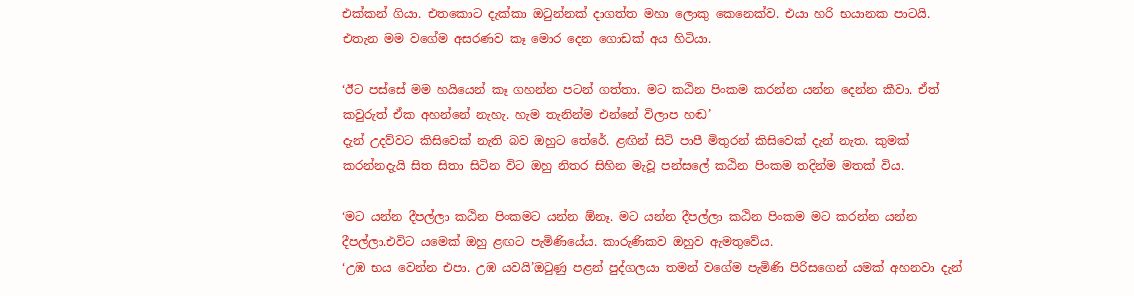එක්කන් ගියා. එතකොට දැක්කා ඔටුන්නක් දාගත්ත මහා ලොකු කෙනෙක්ව. එයා හරි භයානක පාටයි. එතැන මම වගේම අසරණව කෑ මොර දෙන ගොඩක් අය හිටියා.

‘ඊට පස්සේ මම හයියෙන් කෑ ගහන්න පටන් ගත්තා. මට කඨින පිංකම කරන්න යන්න දෙන්න කීවා. ඒත් කවුරුත් ඒක අහන්නේ නැහැ. හැම තැනින්ම එන්නේ විලාප හඬ’
දැන් උදව්වට කිසිවෙක් නැති බව ඔහුට තේරේ. ළඟින් සිටි පාපී මිතුරන් කිසිවෙක් දැන් නැත. කුමක් කරන්නදැයි සිත සිතා සිටින විට ඔහු නිතර සිහින මැවූ පන්සලේ කඨින පිංකම තදින්ම මතක් විය.

‘මට යන්න දීපල්ලා කඨින පිංකමට යන්න ඕනෑ. මට යන්න දීපල්ලා කඨින පිංකම මට කරන්න යන්න දීපල්ලා.එවිට යමෙක් ඔහු ළඟට පැමිණියේය. කාරුණිකව ඔහුව ඇමතුවේය.
‘උඹ භය වෙන්න එපා. උඹ යවයි’ඔටුණු පළන් පුද්ගලයා තමන් වගේම පැමිණි පිරිසගෙන් යමක් අහනවා දැන්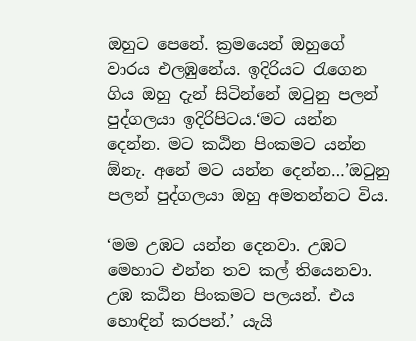ඔහුට පෙනේ. ක්‍රමයෙන් ඔහුගේ වාරය එලඹුනේය. ඉදිරියට රැගෙන ගිය ඔහු දැන් සිටින්නේ ඔටුනු පලන් පුද්ගලයා ඉදිරිපිටය.‘මට යන්න දෙන්න. මට කඨින පිංකමට යන්න ඕනැ. අනේ මට යන්න දෙන්න…’ඔටුනු පලන් පුද්ගලයා ඔහු අමතන්නට විය.

‘මම උඹට යන්න දෙනවා. උඹට මෙහාට එන්න තව කල් තියෙනවා. උඹ කඨින පිංකමට පලයන්. එය හොඳින් කරපන්.’ යැයි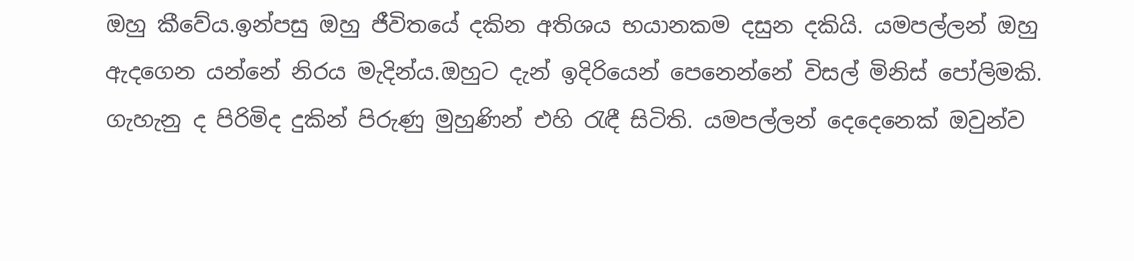ඔහු කීවේය.ඉන්පසු ඔහු ජීවිතයේ දකින අතිශය භයානකම දසුන දකියි. යමපල්ලන් ඔහු ඇදගෙන යන්නේ නිරය මැදින්ය.ඔහුට දැන් ඉදිරියෙන් පෙනෙන්නේ විසල් මිනිස් පෝලිමකි.
ගැහැනු ද පිරිමිද දුකින් පිරුණු මුහුණින් එහි රැඳී සිටිති. යමපල්ලන් දෙදෙනෙක් ඔවුන්ව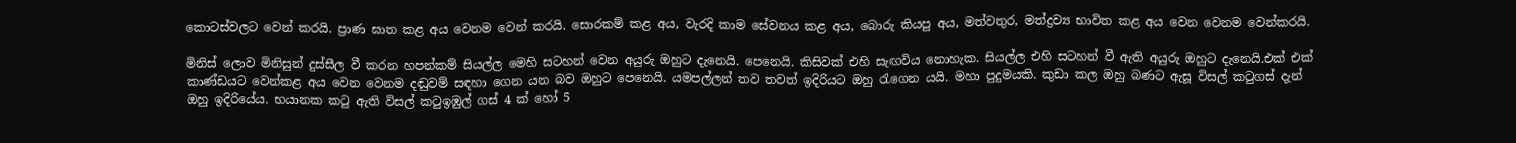කොටස්වලට වෙන් කරයි. ප්‍රාණ ඝාත කළ අය වෙනම වෙන් කරයි. සොරකම් කළ අය, වැරදි කාම සේවනය කළ අය, බොරු කියපු අය, මත්වතුර, මත්ද්‍රව්‍ය භාවිත කළ අය වෙන වෙනම වෙන්කරයි.

මිනිස් ලොව මිනිසුන් දුස්සීල වී කරන හපන්කම් සියල්ල මෙහි සටහන් වෙන අයුරු ඔහුට දැනෙයි. පෙනෙයි. කිසිවක් එහි සැඟවිය නොහැක. සියල්ල එහි සටහන් වී ඇති අයුරු ඔහුට දැනෙයි.එක් එක් කාණ්ඩයට වෙන්කළ අය වෙන වෙනම දඬුවම් සඳහා ගෙන යන බව ඔහුට පෙනෙයි. යමපල්ලන් තව තවත් ඉදිරියට ඔහු රැගෙන යයි. මහා පුදුමයකි. කුඩා කල ඔහු බණට ඇසූ විසල් කටුගස් දැන් ඔහු ඉදිරියේය. භයානක කටු ඇති විසල් කටුඉඹුල් ගස් 4 ක් හෝ 5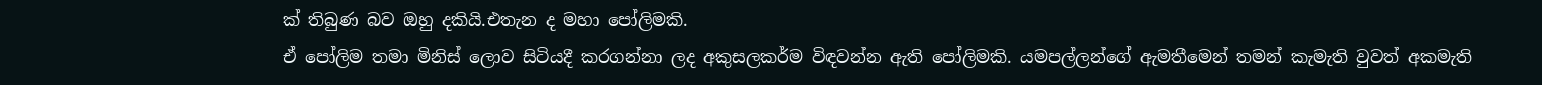ක් තිබුණ බව ඔහු දකියි.එතැන ද මහා පෝලිමකි.
ඒ පෝලිම තමා මිනිස් ලොව සිටියදී කරගන්නා ලද අකුසලකර්ම විඳවන්න ඇති පෝලිමකි. යමපල්ලන්ගේ ඇමතීමෙන් තමන් කැමැති වුවත් අකමැති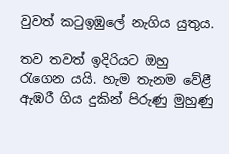වුවත් කටුඉඹුලේ නැගිය යුතුය.

තව තවත් ඉදිරියට ඔහු රැගෙන යයි. හැම තැනම වේළී ඇඹරී ගිය දුකින් පිරුණු මුහුණු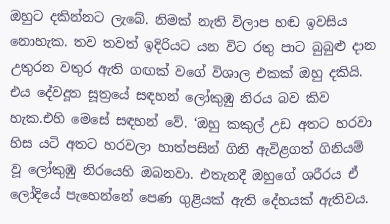ඔහුට දකින්නට ලැබේ. නිමක් නැති විලාප හඬ ඉවසිය නොහැක. තව තවත් ඉදිරියට යන විට රතු පාට බුබුළු ද‌ාන උතුරන වතුර ඇති ගඟක් වගේ විශාල එකක් ඔහු දකියි. එය දේවදූත සූත්‍රයේ සඳහන් ලෝකුඹු නිරය බව කිව හැක.එහි මෙසේ සඳහන් වේ. ‘ඔහු කකුල් උඩ අතට හරවා හිස යටි අතට හරවලා හාත්පසින් ගිනි ඇවිළගත් ගිනියම් වූ ලෝකුඹු නිරයෙහි ඔබනවා. එතැනදී ඔහුගේ ශරීරය ඒ ලෝදියේ පැහෙන්නේ පෙණ ගුළියක් ඇති දේහයක් ඇතිවය.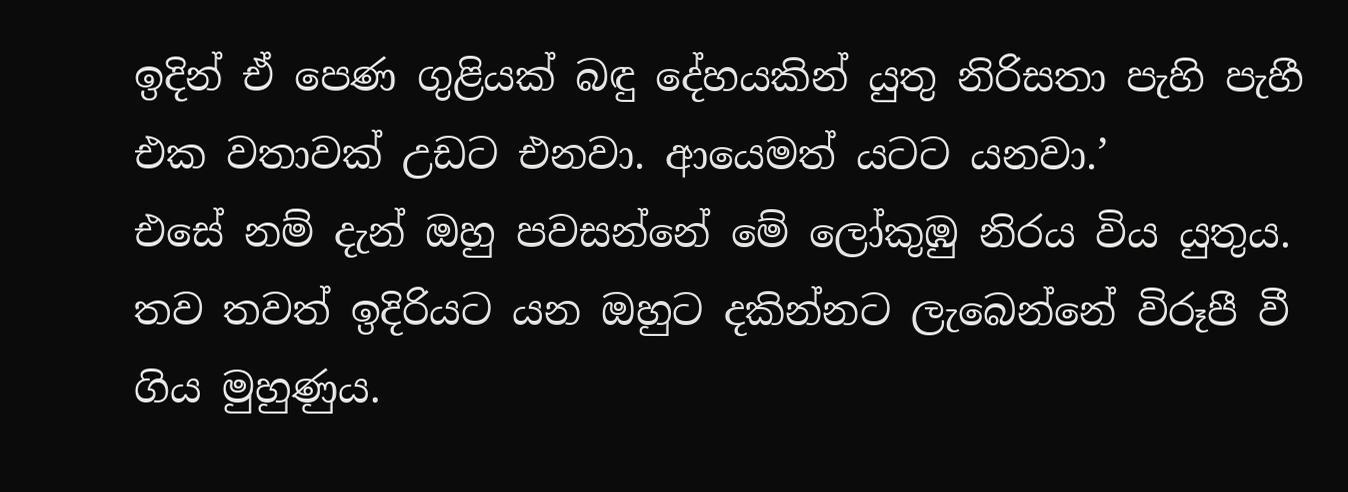ඉදින් ඒ පෙණ ගුළියක් බඳු දේහයකින් යුතු නිරිසතා පැහි පැහී එක වතාවක් උඩට එනවා. ආයෙමත් යටට යනවා.’
එසේ නම් දැන් ඔහු පවසන්නේ මේ ලෝකුඹු නිරය විය යුතුය. තව තවත් ඉදිරියට යන ඔහුට දකින්නට ලැබෙන්නේ විරූපී වී ගිය මුහුණුය.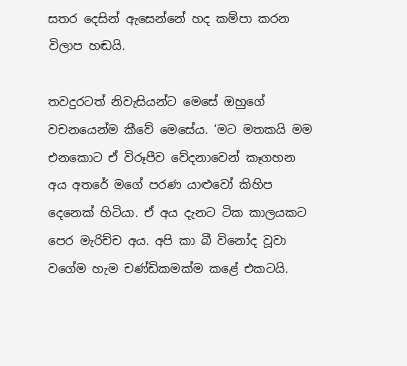සතර දෙසින් ඇසෙන්නේ හද කම්පා කරන විලාප හඬයි.

තවදුරටත් නිවැසියන්ට මෙසේ ඔහුගේ වචනයෙන්ම කීවේ මෙසේය. ‘මට මතකයි මම එනකොට ඒ විරූපීව වේදනාවෙන් කෑගහන අය අතරේ මගේ පරණ යාළුවෝ කිහිප දෙනෙක් හිටියා. ඒ අය දැනට ටික කාලයකට පෙර මැරිච්ච අය. අපි කා බී විනෝද වූවා වගේම හැම චණ්ඩිකමක්ම කළේ එකටයි.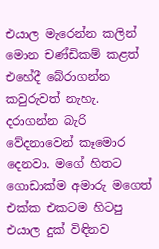එයාල මැරෙන්න කලින් මොන චණ්ඩිකම් කළත් එහේදී බේරාගන්න කවුරුවත් නැහැ. දරාගන්න බැරි වේදනාවෙන් කෑමොර දෙනවා. මගේ හිතට ගොඩාක්ම අමාරු මගෙත් එක්ක එකටම හිටපු එයාල දුක් විඳිනව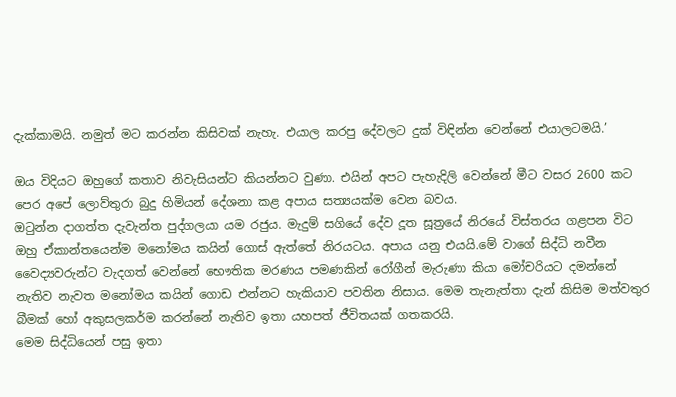දැක්කාමයි. නමුත් මට කරන්න කිසිවක් නැහැ. එයාල කරපු දේවලට දුක් විඳින්න වෙන්නේ එයාලටමයි.’

ඔය විදියට ඔහුගේ කතාව නිවැසියන්ට කියන්නට වුණා. එයින් අපට පැහැදිලි වෙන්නේ මීට වසර 2600 කට පෙර අපේ ලොව්තුරා බුදු හිමියන් දේශනා කළ අපාය සත්‍යයක්ම වෙන බවය.
ඔටුන්න ද‌ාගත්ත දැවැන්ත පුද්ගලයා යම රජුය. මැදුම් සගියේ දේව දූත සූත්‍රයේ නිරයේ විස්තරය ගළපන විට ඔහු ඒකාන්තයෙන්ම මනෝමය කයින් ගොස් ඇත්තේ නිරයටය. අපාය යනු එයයි.මේ වාගේ සිද්ධි නවීන වෛද්‍යවරුන්ට වැදගත් වෙන්නේ භෞතික මරණය පමණකින් රෝගීන් මැරුණා කියා මෝචරියට දමන්නේ නැතිව නැවත මනෝමය කයින් ගොඩ එන්නට හැකියාව පවතින නිසාය. මෙම තැනැත්තා දැන් කිසිම මත්වතුර බීමක් හෝ අකුසලකර්ම කරන්නේ නැතිව ඉතා යහපත් ජීවිතයක් ගතකරයි.
මෙම සිද්ධියෙන් පසු ඉතා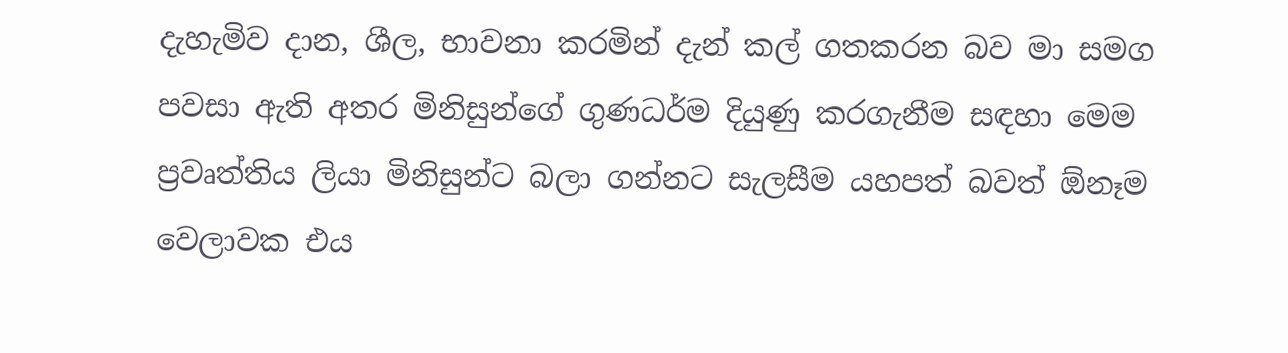දැහැමිව ද‌ාන, ශීල, භාවනා කරමින් දැන් කල් ගතකරන බව මා සමග පවසා ඇති අතර මිනිසුන්ගේ ගුණධර්ම දියුණු කරගැනීම සඳහා මෙම ප්‍රවෘත්තිය ලියා මිනිසුන්ට බලා ගන්නට සැලසීම යහපත් බවත් ඕනෑම වෙලාවක එය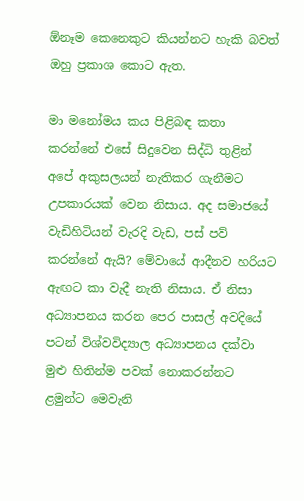ඕනෑම කෙනෙකුට කියන්නට හැකි බවත් ඔහු ප්‍රකාශ කොට ඇත.

මා මනෝමය කය පිළිබඳ කතා කරන්නේ එසේ සිදුවෙන සිද්ධි තුළින් අපේ අකුසලයන් නැතිකර ගැනීමට උපකාරයක් වෙන නිසාය. අද සමාජයේ වැඩිහිටියන් වැරදි වැඩ, පස් පව් කරන්නේ ඇයි? මේවායේ ආදීනව හරියට ඇඟට කා වැදී නැති නිසාය. ඒ නිසා අධ්‍යාපනය කරන පෙර පාසල් අවදියේ පටන් විශ්වවිද්‍යාල අධ්‍යාපනය දක්වා මුළු හිතින්ම පවක් නොකරන්නට ළමුන්ට මෙවැනි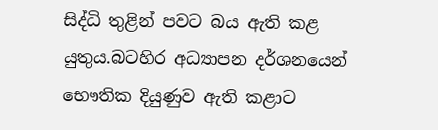සිද්ධි තුළින් පවට බය ඇති කළ යුතුය.බටහිර අධ්‍යාපන දර්ශනයෙන් භෞතික දියුණුව ඇති කළාට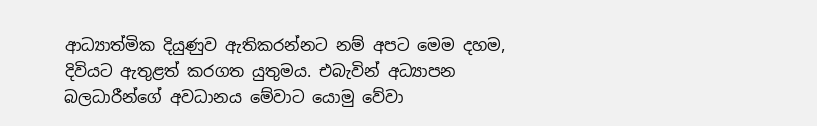ආධ්‍යාත්මික දියුණුව ඇතිකරන්නට නම් අපට මෙම දහම, දිවියට ඇතුළත් කරගත යුතුමය. එබැවින් අධ්‍යාපන බලධාරීන්ගේ අවධානය මේවාට යොමු වේවා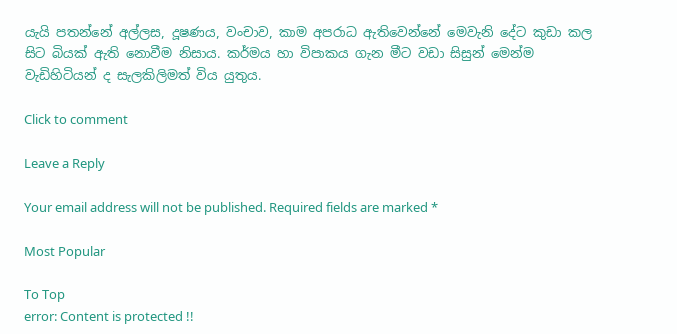යැයි පතන්නේ අල්ලස, දූෂණය, වංචාව, කාම අපරාධ ඇතිවෙන්නේ මෙවැනි දේට කුඩා කල සිට බියක් ඇති නොවීම නිසාය. කර්මය හා විපාකය ගැන මීට වඩා සිසුන් මෙන්ම වැඩිහිටියන් ද සැලකිලිමත් විය යුතුය.

Click to comment

Leave a Reply

Your email address will not be published. Required fields are marked *

Most Popular

To Top
error: Content is protected !!